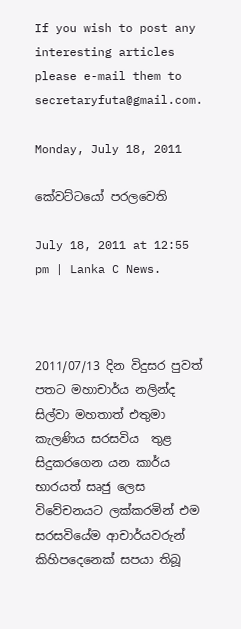If you wish to post any interesting articles please e-mail them to secretaryfuta@gmail.com.

Monday, July 18, 2011

කේවට්ටයෝ පරලවෙති

July 18, 2011 at 12:55 pm | Lanka C News.



2011/07/13 දින විදුසර පුවත් පතට මහාචාර්ය නලින්ද සිල්වා මහතාත් එතුමා කැලණිය සරසවිය  තුළ සිදුකරගෙන යන කාර්ය භාරයත් සෘජු ලෙස විවේචනයට ලක්කරමින් එම සරසවියේම ආචාර්යවරුන් කිහිපදෙනෙක් සපයා තිබූ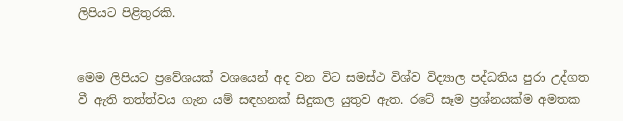ලිපියට පිළිතුරකි.


මෙම ලිපියට ප්‍රවේශයක් වශයෙන් අද වන විට සමස්ථ විශ්ව විද්‍යාල පද්ධතිය පුරා උද්ගත වී ඇති තත්ත්වය ගැන යම් සඳහනක් සිදුකල යුතුව ඇත. රටේ සෑම ප්‍රශ්නයක්ම අමතක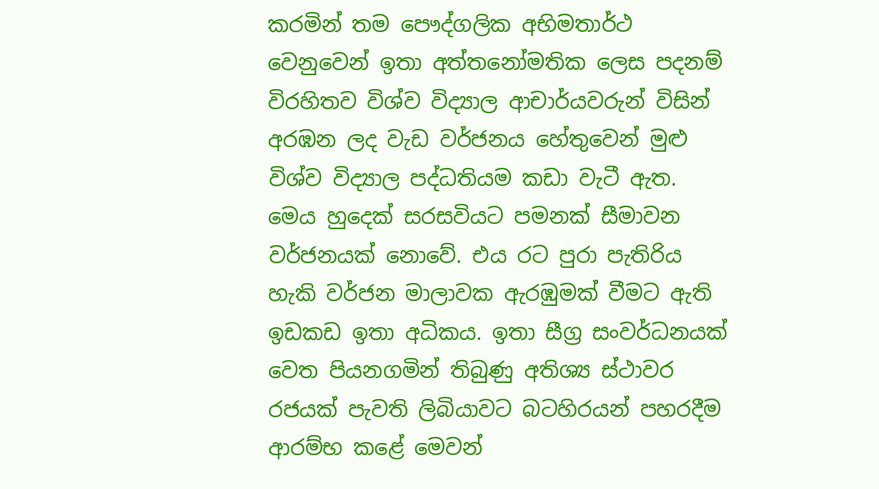කරමින් තම පෞද්ගලික අභිමතාර්ථ වෙනුවෙන් ඉතා අත්තනෝමතික ලෙස පදනම් විරහිතව විශ්ව විද්‍යාල ආචාර්යවරුන් විසින් අරඹන ලද වැඩ වර්ජනය හේතුවෙන් මුළු විශ්ව විද්‍යාල පද්ධතියම කඩා වැටී ඇත. මෙය හුදෙක් සරසවියට පමනක් සීමාවන වර්ජනයක් නොවේ. එය රට පුරා පැතිරිය හැකි වර්ජන මාලාවක ඇරඹුමක් වීමට ඇති ඉඩකඩ ඉතා අධිකය. ඉතා සීග්‍ර සංවර්ධනයක් වෙත පියනගමින් තිබුණු අතිශ්‍ය ස්ථාවර රජයක් පැවති ලිබියාවට බටහිරයන් පහරදීම ආරම්භ කළේ මෙවන්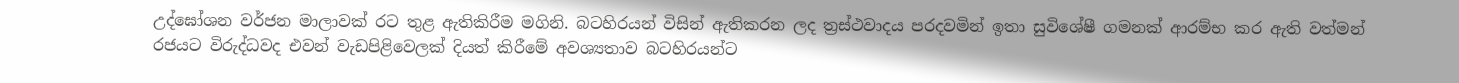උද්ඝෝශන වර්ජන මාලාවක් රට තුළ ඇතිකිරීම මගිනි. බටහිරයන් විසින් ඇතිකරන ලද ත්‍රස්ථවාදය පරදවමින් ඉතා සුවිශේෂී ගමනක් ආරම්භ කර ඇති වත්මන් රජයට විරුද්ධවද එවන් වැඩපිළිවෙලක් දියත් කිරීමේ අවශ්‍යතාව බටහිරයන්ට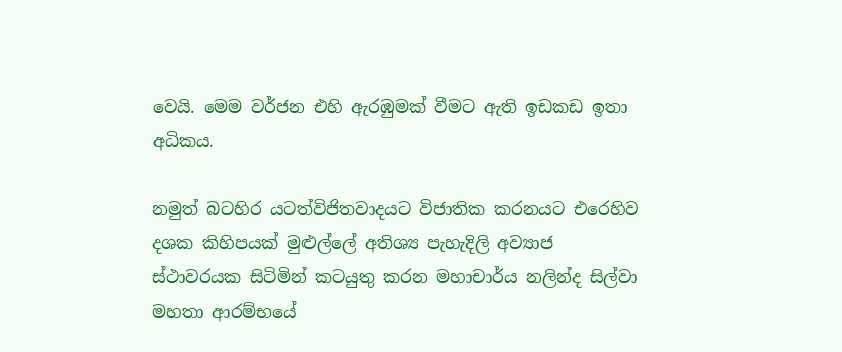වෙයි. මෙම වර්ජන එහි ඇරඹුමක් වීමට ඇති ඉඩකඩ ඉතා අධිකය.

නමුත් බටහිර යටත්විජිතවාදයට විජාතික කරනයට එරෙහිව දශක කිහිපයක් මුළුල්ලේ අතිශ්‍ය පැහැදිලි අව්‍යාජ ස්ථාවරයක සිටිමින් කටයුතු කරන මහාචාර්ය නලින්ද සිල්වා මහතා ආරම්භයේ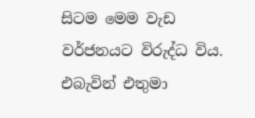සිටම මෙම වැඩ වර්ජනයට විරුද්ධ විය. එබැවින් එතුමා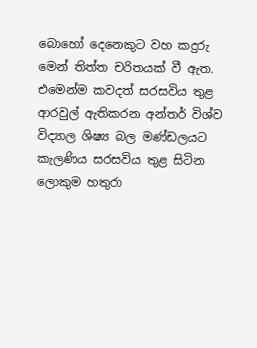බොහෝ දෙනෙකුට වහ කදුරු මෙන් තිත්ත චරිතයක් වී ඇත. එමෙන්ම කවදත් සරසවිය තුළ ආරවුල් ඇතිකරන අන්තර් විශ්ව විද්‍යාල ශිෂ්‍ය බල මණ්ඩලයට කැලණිය සරසවිය තුළ සිටින ලොකුම හතුරා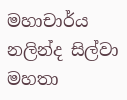මහාචාර්ය නලින්ද සිල්වා මහතා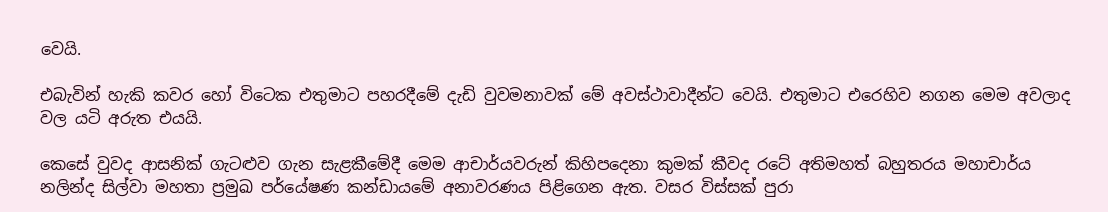වෙයි.

එබැවින් හැකි කවර හෝ විටෙක එතුමාට පහරදීමේ දැඩි වුවමනාවක් මේ අවස්ථාවාදීන්ට වෙයි. එතුමාට එරෙහිව නගන මෙම අවලාද වල යටි අරුත එයයි.

කෙසේ වුවද ආසනික් ගැටළුව ගැන සැළකීමේදී මෙම ආචාර්යවරුන් කිහිපදෙනා කුමක් කීවද රටේ අතිමහත් බහුතරය මහාචාර්ය නලින්ද සිල්වා මහතා ප්‍රමුඛ පර්යේෂණ කන්ඩායමේ අනාවරණය පිළිගෙන ඇත. වසර විස්සක් පුරා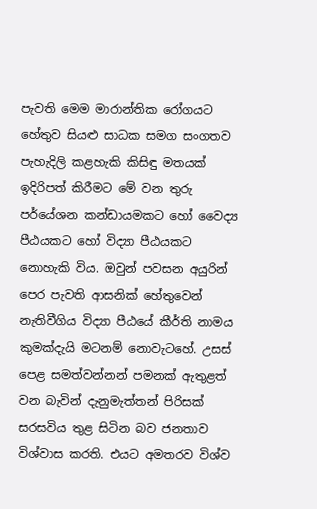පැවති මෙම මාරාන්තික රෝගයට හේතුව සියළු සාධක සමග සංගතව පැහැදිලි කළහැකි කිසිඳු මතයක් ඉදිරිපත් කිරීමට මේ වන තුරු පර්යේශන කන්ඩායමකට හෝ වෛද්‍ය පීඨයකට හෝ විද්‍යා පීඨයකට නොහැකි විය. ඔවුන් පවසන අයුරින් පෙර පැවති ආසනික් හේතුවෙන් නැතිවීගිය විද්‍යා පීඨයේ කීර්ති නාමය කුමක්දැයි මටනම් නොවැටහේ. උසස් පෙළ සමත්වන්නන් පමනක් ඇතුළත් වන බැවින් දැනුමැත්තන් පිරිසක් සරසවිය තුළ සිටින බව ජනතාව විශ්වාස කරති. එයට අමතරව විශ්ව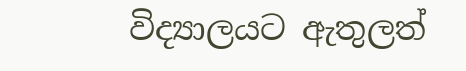විද්‍යාලයට ඇතුලත්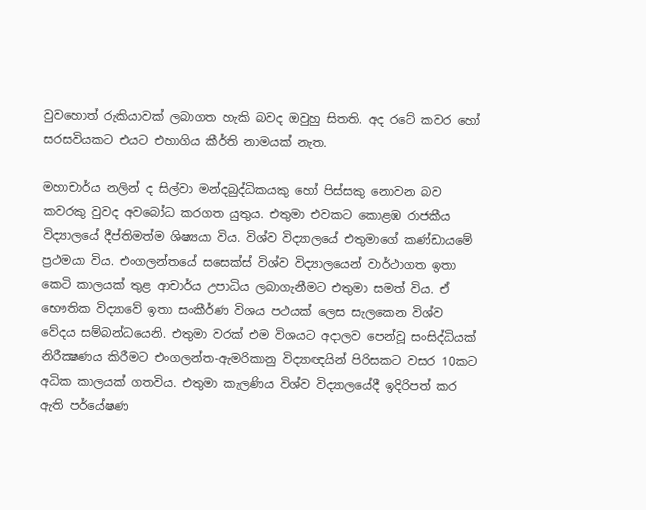වුවහොත් රුකියාවක් ලබාගත හැකි බවද ඔවුහු සිතති. අද රටේ කවර හෝ සරසවියකට එයට එහාගිය කීර්ති නාමයක් නැත.

මහාචාර්ය නලින් ද සිල්වා මන්දබුද්ධිකයකු හෝ පිස්සකු නොවන බව කවරකු වුවද අවබෝධ කරගත යුතුය. එතුමා එවකට කොළඹ රාජකීය විද්‍යාලයේ දීප්තිමත්ම ශිෂ්‍යයා විය. විශ්ව විද්‍යාලයේ එතුමාගේ කණ්ඩායමේ ප්‍රථමයා විය. එංගලන්තයේ සසෙක්ස් විශ්ව විද්‍යාලයෙන් වාර්ථාගත ඉතා කෙටි කාලයක් තුළ ආචාර්ය උපාධිය ලබාගැනීමට එතුමා සමත් විය. ඒ භෞතික විද්‍යාවේ ඉතා සංකීර්ණ විශය පථයක් ලෙස සැලකෙන විශ්ව වේදය සම්බන්ධයෙනි. එතුමා වරක් එම විශයට අදාලව පෙන්වූ සංසිද්ධියක් නිරීක්‍ෂණය කිරීමට එංගලන්ත-ඇමරිකානු විද්‍යාඥයින් පිරිසකට වසර 10කට අධික කාලයක් ගතවිය. එතුමා කැලණිය විශ්ව විද්‍යාලයේදී ඉදිරිපත් කර ඇති පර්යේෂණ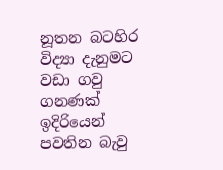නූතන බටහිර විද්‍යා දැනුමට වඩා ගවු ගනණක් ඉදිරියෙන් පවතින බැවු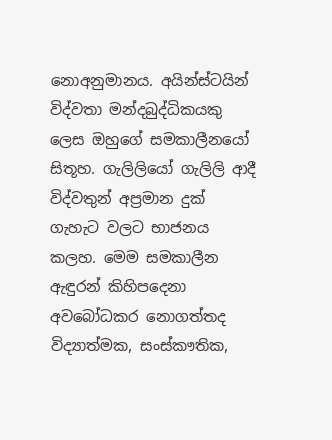නොඅනුමානය. අයින්ස්ටයින් විද්වතා මන්දබුද්ධිකයකු ලෙස ඔහුගේ සමකාලීනයෝ සිතූහ. ගැලිලියෝ ගැලිලි ආදී විද්වතුන් අප්‍රමාන දුක් ගැහැට වලට භාජනය කලහ. මෙම සමකාලීන ඇඳුරන් කිහිපදෙනා අවබෝධකර නොගත්තද විද්‍යාත්මක, සංස්කෟතික,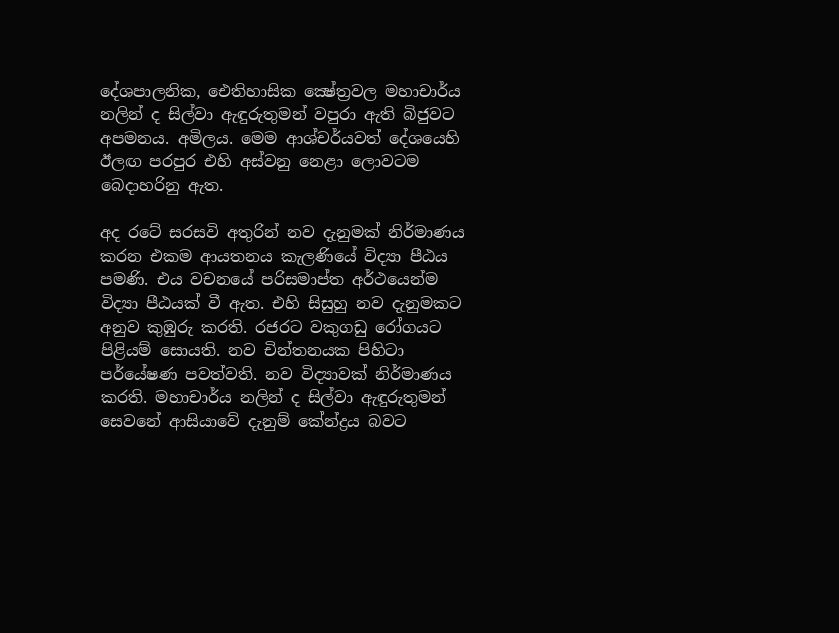දේශපාලනික, ඓතිහාසික ක්‍ෂේත්‍රවල මහාචාර්ය නලින් ද සිල්වා ඇඳුරුතුමන් වපුරා ඇති බිජුවට අපමනය. අමිලය. මෙම ආශ්චර්යවත් දේශයෙහි ඊලඟ පරපුර එහි අස්වනු නෙළා ලොවටම බෙදාහරිනු ඇත.

අද රටේ සරසවි අතුරින් නව දැනුමක් නිර්මාණය කරන එකම ආයතනය කැලණියේ විද්‍යා පීඨය පමණි. එය වචනයේ පරිසමාප්ත අර්ථයෙන්ම විද්‍යා පීඨයක් වී ඇත. එහි සිසුහු නව දැනුමකට අනුව කුඹුරු කරති. රජරට වකුගඩු රෝගයට පිළියම් සොයති. නව චින්තනයක පිහිටා පර්යේෂණ පවත්වති. නව විද්‍යාවක් නිර්මාණය කරති. මහාචාර්ය නලින් ද සිල්වා ඇඳුරුතුමන් සෙවනේ ආසියාවේ දැනුම් කේන්ද්‍රය බවට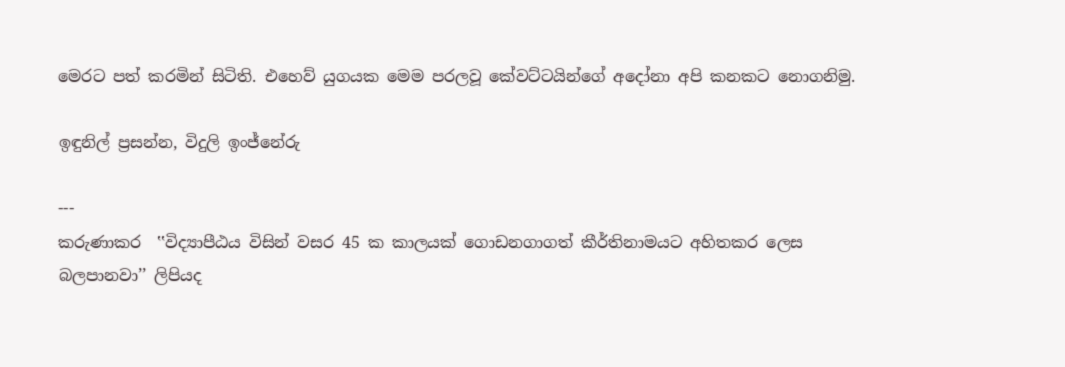මෙරට පත් කරමින් සිටිති. එහෙව් යුගයක මෙම පරලවූ කේවට්ටයින්ගේ අදෝනා අපි කනකට නොගනිමු.

ඉඳුනිල් ප්‍රසන්න, විදුලි ඉංජ්නේරු

---
කරුණාකර  ‛‛විද්‍යාපීඨය විසින් වසර 45 ක කාලයක් ගොඩනගාගත් කීර්තිනාමයට අහිතකර ලෙස බලපානවා’’ ලිපියද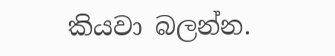කියවා බලන්න.